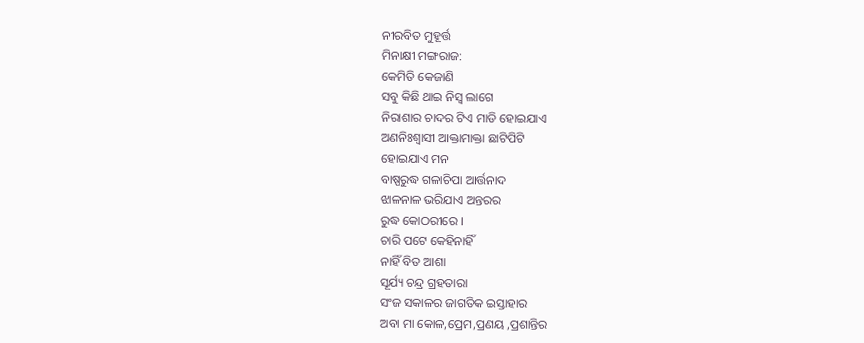ନୀରବିତ ମୁହୂର୍ତ୍ତ
ମିନାକ୍ଷୀ ମଙ୍ଗରାଜ:
କେମିତି କେଜାଣି
ସବୁ କିଛି ଥାଇ ନିସ୍ୱ ଲାଗେ
ନିରାଶାର ଚାଦର ଟିଏ ମାଡି ହୋଇଯାଏ
ଅଣନିଃଶ୍ୱାସୀ ଆକ୍ତାମାକ୍ତା ଛାଟିପିଟି
ହୋଇଯାଏ ମନ
ବାଷ୍ପରୁଦ୍ଧ ଗଳାଚିପା ଆର୍ତ୍ତନାଦ
ଝାଳନାଳ ଭରିଯାଏ ଅନ୍ତରର
ରୁଦ୍ଧ କୋଠରୀରେ ।
ଚାରି ପଟେ କେହିନାହିଁ
ନାହିଁ ବିତ ଆଶା
ସୂର୍ଯ୍ୟ ଚନ୍ଦ୍ର ଗ୍ରହତାରା
ସଂଜ ସକାଳର ଜାଗତିକ ଇସ୍ତାହାର
ଅବା ମା କୋଳ,ପ୍ରେମ,ପ୍ରଣୟ ,ପ୍ରଶାନ୍ତିର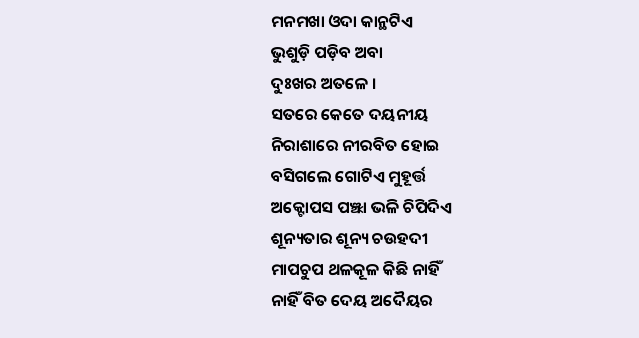ମନମଖା ଓଦା କାନ୍ଥଟିଏ
ଭୁଶୁଡ଼ି ପଡ଼ିବ ଅବା
ଦୁଃଖର ଅତଳେ ।
ସତରେ କେତେ ଦୟନୀୟ
ନିରାଶାରେ ନୀରବିତ ହୋଇ
ବସିଗଲେ ଗୋଟିଏ ମୁହୂର୍ତ୍ତ
ଅକ୍ଟୋପସ ପଞ୍ଝା ଭଳି ଚିପିଦିଏ
ଶୂନ୍ୟତାର ଶୂନ୍ୟ ଚଉହଦୀ
ମାପଚୁପ ଥଳକୂଳ କିଛି ନାହିଁ
ନାହିଁ ବିତ ଦେୟ ଅଦୈୟର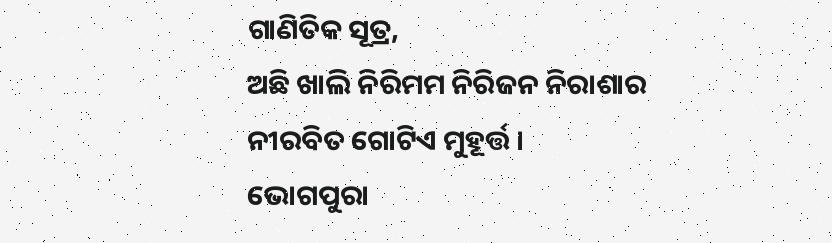ଗାଣିତିକ ସୂତ୍ର,
ଅଛି ଖାଲି ନିରିମମ ନିରିଜନ ନିରାଶାର
ନୀରବିତ ଗୋଟିଏ ମୁହୂର୍ତ୍ତ ।
ଭୋଗପୁରା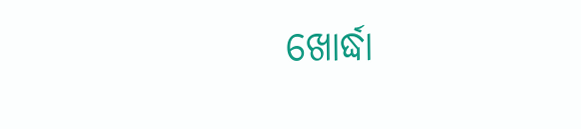ଖୋର୍ଦ୍ଧା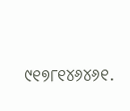୯୧୭୮୧୪୬୪୬୧.